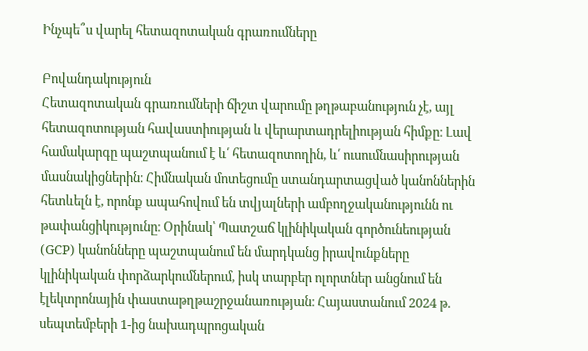Ինչպե՞ս վարել հետազոտական գրառումները

Բովանդակություն
Հետազոտական գրառումների ճիշտ վարումը թղթաբանություն չէ, այլ հետազոտության հավաստիության և վերարտադրելիության հիմքը։ Լավ համակարգը պաշտպանում է և՛ հետազոտողին, և՛ ուսումնասիրության մասնակիցներին։ Հիմնական մոտեցումը ստանդարտացված կանոններին հետևելն է, որոնք ապահովում են տվյալների ամբողջականությունն ու թափանցիկությունը։ Օրինակ՝ Պատշաճ կլինիկական գործունեության (GCP) կանոնները պաշտպանում են մարդկանց իրավունքները կլինիկական փորձարկումներում, իսկ տարբեր ոլորտներ անցնում են էլեկտրոնային փաստաթղթաշրջանառության։ Հայաստանում 2024 թ. սեպտեմբերի 1-ից նախադպրոցական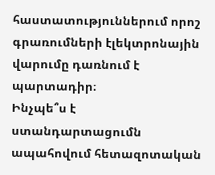հաստատություններում որոշ գրառումների էլեկտրոնային վարումը դառնում է պարտադիր։
Ինչպե՞ս է ստանդարտացումն ապահովում հետազոտական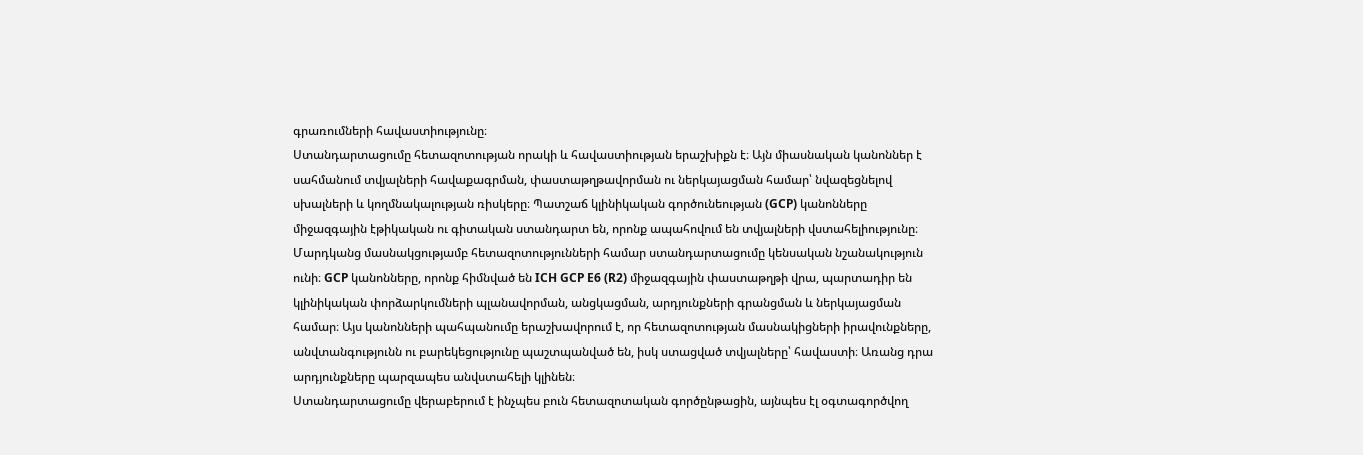գրառումների հավաստիությունը։
Ստանդարտացումը հետազոտության որակի և հավաստիության երաշխիքն է։ Այն միասնական կանոններ է սահմանում տվյալների հավաքագրման, փաստաթղթավորման ու ներկայացման համար՝ նվազեցնելով սխալների և կողմնակալության ռիսկերը։ Պատշաճ կլինիկական գործունեության (GCP) կանոնները միջազգային էթիկական ու գիտական ստանդարտ են, որոնք ապահովում են տվյալների վստահելիությունը։
Մարդկանց մասնակցությամբ հետազոտությունների համար ստանդարտացումը կենսական նշանակություն ունի։ GCP կանոնները, որոնք հիմնված են ICH GCP E6 (R2) միջազգային փաստաթղթի վրա, պարտադիր են կլինիկական փորձարկումների պլանավորման, անցկացման, արդյունքների գրանցման և ներկայացման համար։ Այս կանոնների պահպանումը երաշխավորում է, որ հետազոտության մասնակիցների իրավունքները, անվտանգությունն ու բարեկեցությունը պաշտպանված են, իսկ ստացված տվյալները՝ հավաստի։ Առանց դրա արդյունքները պարզապես անվստահելի կլինեն։
Ստանդարտացումը վերաբերում է ինչպես բուն հետազոտական գործընթացին, այնպես էլ օգտագործվող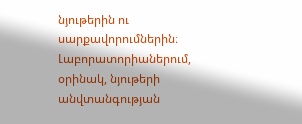նյութերին ու սարքավորումներին։ Լաբորատորիաներում, օրինակ, նյութերի անվտանգության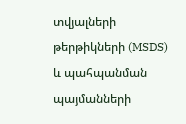տվյալների թերթիկների (MSDS) և պահպանման պայմանների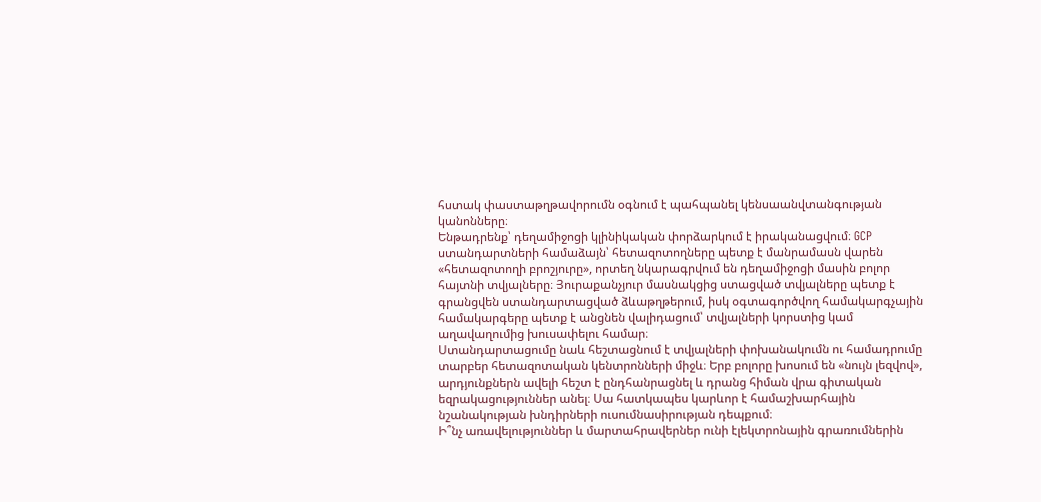հստակ փաստաթղթավորումն օգնում է պահպանել կենսաանվտանգության կանոնները։
Ենթադրենք՝ դեղամիջոցի կլինիկական փորձարկում է իրականացվում։ GCP ստանդարտների համաձայն՝ հետազոտողները պետք է մանրամասն վարեն «հետազոտողի բրոշյուրը», որտեղ նկարագրվում են դեղամիջոցի մասին բոլոր հայտնի տվյալները։ Յուրաքանչյուր մասնակցից ստացված տվյալները պետք է գրանցվեն ստանդարտացված ձևաթղթերում, իսկ օգտագործվող համակարգչային համակարգերը պետք է անցնեն վալիդացում՝ տվյալների կորստից կամ աղավաղումից խուսափելու համար։
Ստանդարտացումը նաև հեշտացնում է տվյալների փոխանակումն ու համադրումը տարբեր հետազոտական կենտրոնների միջև։ Երբ բոլորը խոսում են «նույն լեզվով», արդյունքներն ավելի հեշտ է ընդհանրացնել և դրանց հիման վրա գիտական եզրակացություններ անել։ Սա հատկապես կարևոր է համաշխարհային նշանակության խնդիրների ուսումնասիրության դեպքում։
Ի՞նչ առավելություններ և մարտահրավերներ ունի էլեկտրոնային գրառումներին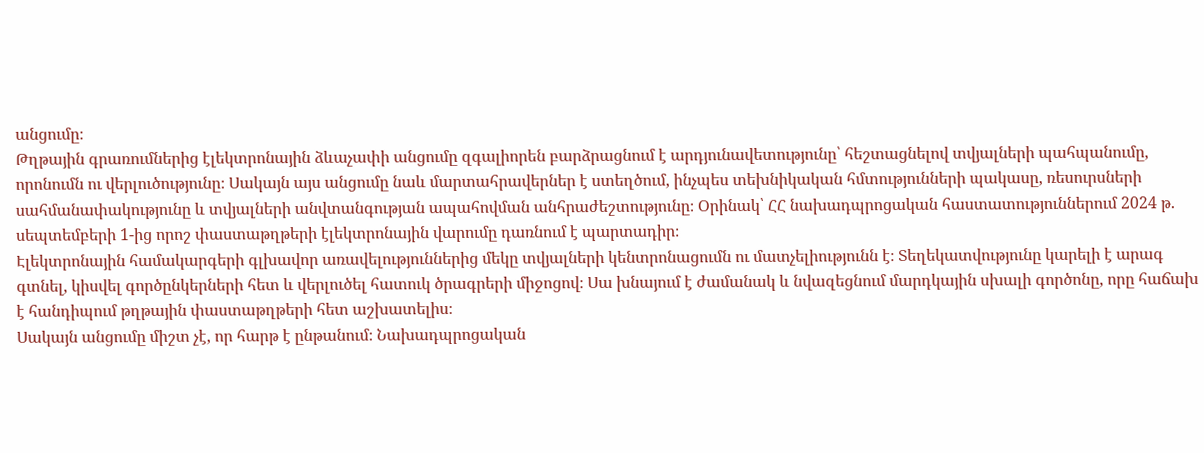անցումը։
Թղթային գրառումներից էլեկտրոնային ձևաչափի անցումը զգալիորեն բարձրացնում է արդյունավետությունը՝ հեշտացնելով տվյալների պահպանումը, որոնումն ու վերլուծությունը։ Սակայն այս անցումը նաև մարտահրավերներ է ստեղծում, ինչպես տեխնիկական հմտությունների պակասը, ռեսուրսների սահմանափակությունը և տվյալների անվտանգության ապահովման անհրաժեշտությունը։ Օրինակ՝ ՀՀ նախադպրոցական հաստատություններում 2024 թ. սեպտեմբերի 1-ից որոշ փաստաթղթերի էլեկտրոնային վարումը դառնում է պարտադիր։
Էլեկտրոնային համակարգերի գլխավոր առավելություններից մեկը տվյալների կենտրոնացումն ու մատչելիությունն է։ Տեղեկատվությունը կարելի է արագ գտնել, կիսվել գործընկերների հետ և վերլուծել հատուկ ծրագրերի միջոցով։ Սա խնայում է ժամանակ և նվազեցնում մարդկային սխալի գործոնը, որը հաճախ է հանդիպում թղթային փաստաթղթերի հետ աշխատելիս։
Սակայն անցումը միշտ չէ, որ հարթ է ընթանում։ Նախադպրոցական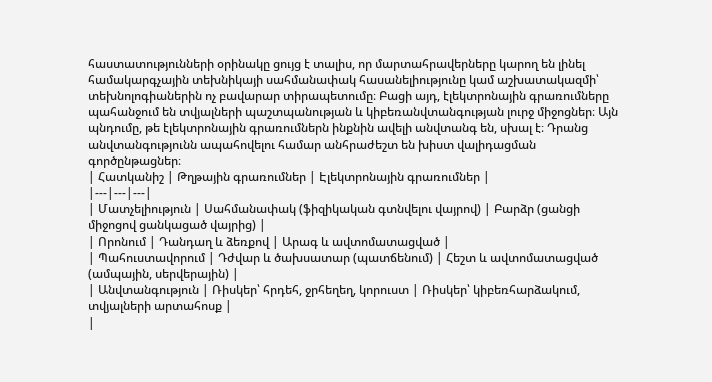հաստատությունների օրինակը ցույց է տալիս, որ մարտահրավերները կարող են լինել համակարգչային տեխնիկայի սահմանափակ հասանելիությունը կամ աշխատակազմի՝ տեխնոլոգիաներին ոչ բավարար տիրապետումը։ Բացի այդ, էլեկտրոնային գրառումները պահանջում են տվյալների պաշտպանության և կիբեռանվտանգության լուրջ միջոցներ։ Այն պնդումը, թե էլեկտրոնային գրառումներն ինքնին ավելի անվտանգ են, սխալ է։ Դրանց անվտանգությունն ապահովելու համար անհրաժեշտ են խիստ վալիդացման գործընթացներ։
| Հատկանիշ | Թղթային գրառումներ | Էլեկտրոնային գրառումներ |
|---|---|---|
| Մատչելիություն | Սահմանափակ (ֆիզիկական գտնվելու վայրով) | Բարձր (ցանցի միջոցով ցանկացած վայրից) |
| Որոնում | Դանդաղ և ձեռքով | Արագ և ավտոմատացված |
| Պահուստավորում | Դժվար և ծախսատար (պատճենում) | Հեշտ և ավտոմատացված (ամպային, սերվերային) |
| Անվտանգություն | Ռիսկեր՝ հրդեհ, ջրհեղեղ, կորուստ | Ռիսկեր՝ կիբեռհարձակում, տվյալների արտահոսք |
|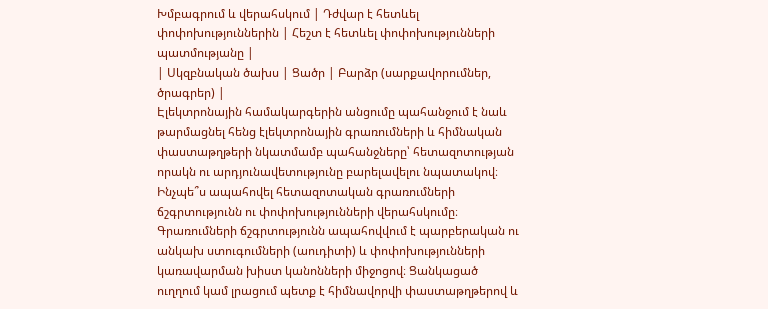Խմբագրում և վերահսկում | Դժվար է հետևել փոփոխություններին | Հեշտ է հետևել փոփոխությունների պատմությանը |
| Սկզբնական ծախս | Ցածր | Բարձր (սարքավորումներ, ծրագրեր) |
Էլեկտրոնային համակարգերին անցումը պահանջում է նաև թարմացնել հենց էլեկտրոնային գրառումների և հիմնական փաստաթղթերի նկատմամբ պահանջները՝ հետազոտության որակն ու արդյունավետությունը բարելավելու նպատակով։
Ինչպե՞ս ապահովել հետազոտական գրառումների ճշգրտությունն ու փոփոխությունների վերահսկումը։
Գրառումների ճշգրտությունն ապահովվում է պարբերական ու անկախ ստուգումների (աուդիտի) և փոփոխությունների կառավարման խիստ կանոնների միջոցով։ Ցանկացած ուղղում կամ լրացում պետք է հիմնավորվի փաստաթղթերով և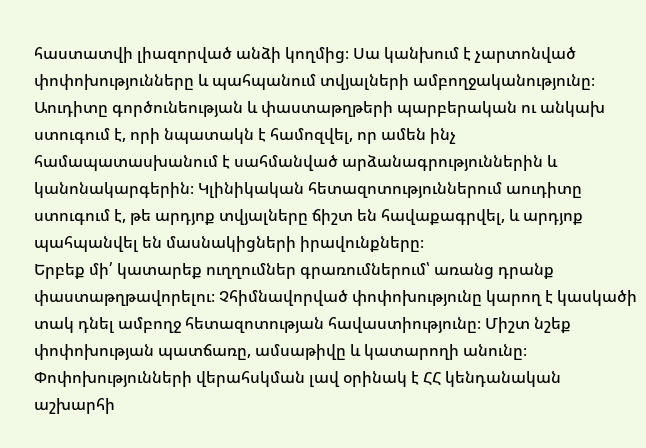հաստատվի լիազորված անձի կողմից։ Սա կանխում է չարտոնված փոփոխությունները և պահպանում տվյալների ամբողջականությունը։
Աուդիտը գործունեության և փաստաթղթերի պարբերական ու անկախ ստուգում է, որի նպատակն է համոզվել, որ ամեն ինչ համապատասխանում է սահմանված արձանագրություններին և կանոնակարգերին։ Կլինիկական հետազոտություններում աուդիտը ստուգում է, թե արդյոք տվյալները ճիշտ են հավաքագրվել, և արդյոք պահպանվել են մասնակիցների իրավունքները։
Երբեք մի՛ կատարեք ուղղումներ գրառումներում՝ առանց դրանք փաստաթղթավորելու։ Չհիմնավորված փոփոխությունը կարող է կասկածի տակ դնել ամբողջ հետազոտության հավաստիությունը։ Միշտ նշեք փոփոխության պատճառը, ամսաթիվը և կատարողի անունը։
Փոփոխությունների վերահսկման լավ օրինակ է ՀՀ կենդանական աշխարհի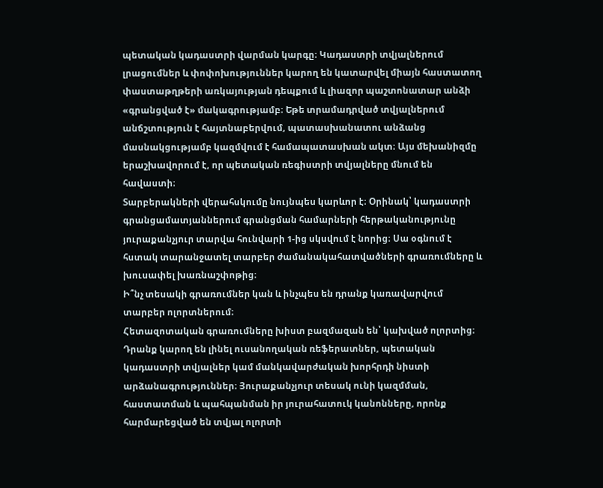պետական կադաստրի վարման կարգը։ Կադաստրի տվյալներում լրացումներ և փոփոխություններ կարող են կատարվել միայն հաստատող փաստաթղթերի առկայության դեպքում և լիազոր պաշտոնատար անձի «գրանցված է» մակագրությամբ։ Եթե տրամադրված տվյալներում անճշտություն է հայտնաբերվում, պատասխանատու անձանց մասնակցությամբ կազմվում է համապատասխան ակտ։ Այս մեխանիզմը երաշխավորում է, որ պետական ռեգիստրի տվյալները մնում են հավաստի։
Տարբերակների վերահսկումը նույնպես կարևոր է։ Օրինակ՝ կադաստրի գրանցամատյաններում գրանցման համարների հերթականությունը յուրաքանչյուր տարվա հունվարի 1-ից սկսվում է նորից։ Սա օգնում է հստակ տարանջատել տարբեր ժամանակահատվածների գրառումները և խուսափել խառնաշփոթից։
Ի՞նչ տեսակի գրառումներ կան և ինչպես են դրանք կառավարվում տարբեր ոլորտներում։
Հետազոտական գրառումները խիստ բազմազան են՝ կախված ոլորտից։ Դրանք կարող են լինել ուսանողական ռեֆերատներ, պետական կադաստրի տվյալներ կամ մանկավարժական խորհրդի նիստի արձանագրություններ։ Յուրաքանչյուր տեսակ ունի կազմման, հաստատման և պահպանման իր յուրահատուկ կանոնները, որոնք հարմարեցված են տվյալ ոլորտի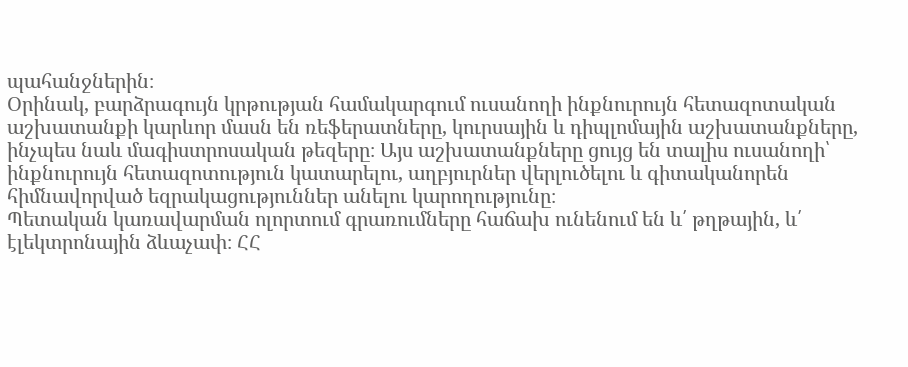պահանջներին։
Օրինակ, բարձրագույն կրթության համակարգում ուսանողի ինքնուրույն հետազոտական աշխատանքի կարևոր մասն են ռեֆերատները, կուրսային և դիպլոմային աշխատանքները, ինչպես նաև մագիստրոսական թեզերը։ Այս աշխատանքները ցույց են տալիս ուսանողի՝ ինքնուրույն հետազոտություն կատարելու, աղբյուրներ վերլուծելու և գիտականորեն հիմնավորված եզրակացություններ անելու կարողությունը։
Պետական կառավարման ոլորտում գրառումները հաճախ ունենում են և՛ թղթային, և՛ էլեկտրոնային ձևաչափ։ ՀՀ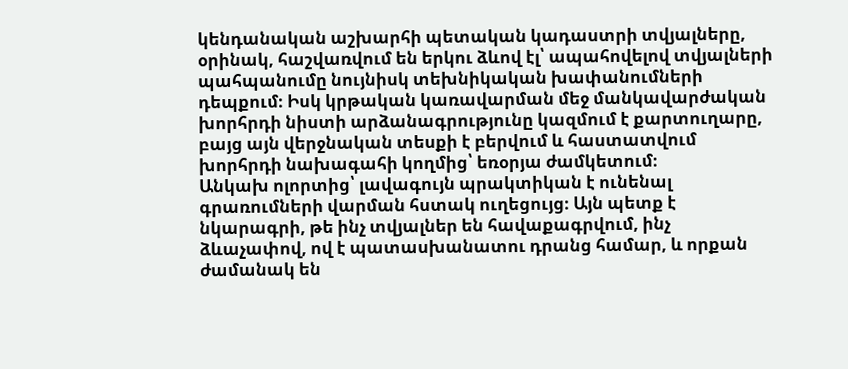կենդանական աշխարհի պետական կադաստրի տվյալները, օրինակ, հաշվառվում են երկու ձևով էլ՝ ապահովելով տվյալների պահպանումը նույնիսկ տեխնիկական խափանումների դեպքում։ Իսկ կրթական կառավարման մեջ մանկավարժական խորհրդի նիստի արձանագրությունը կազմում է քարտուղարը, բայց այն վերջնական տեսքի է բերվում և հաստատվում խորհրդի նախագահի կողմից՝ եռօրյա ժամկետում։
Անկախ ոլորտից՝ լավագույն պրակտիկան է ունենալ գրառումների վարման հստակ ուղեցույց։ Այն պետք է նկարագրի, թե ինչ տվյալներ են հավաքագրվում, ինչ ձևաչափով, ով է պատասխանատու դրանց համար, և որքան ժամանակ են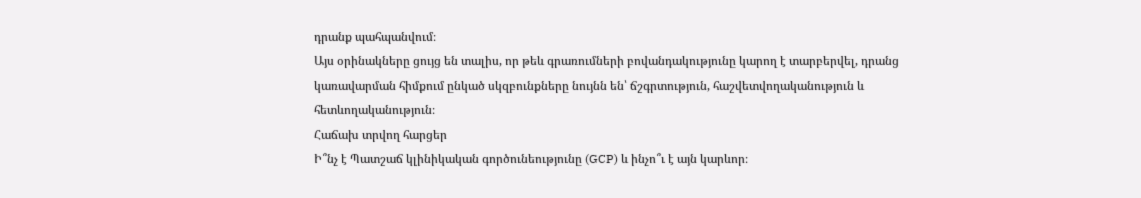դրանք պահպանվում։
Այս օրինակները ցույց են տալիս, որ թեև գրառումների բովանդակությունը կարող է տարբերվել, դրանց կառավարման հիմքում ընկած սկզբունքները նույնն են՝ ճշգրտություն, հաշվետվողականություն և հետևողականություն։
Հաճախ տրվող հարցեր
Ի՞նչ է Պատշաճ կլինիկական գործունեությունը (GCP) և ինչո՞ւ է այն կարևոր։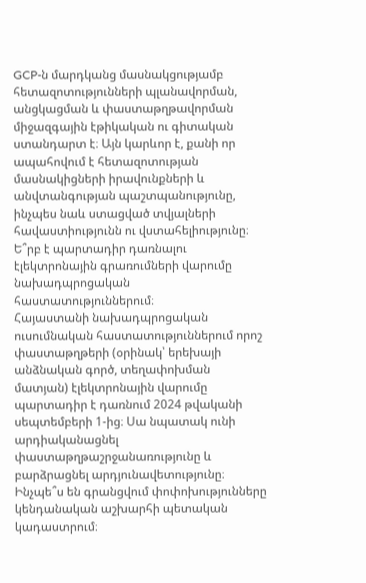GCP-ն մարդկանց մասնակցությամբ հետազոտությունների պլանավորման, անցկացման և փաստաթղթավորման միջազգային էթիկական ու գիտական ստանդարտ է։ Այն կարևոր է, քանի որ ապահովում է հետազոտության մասնակիցների իրավունքների և անվտանգության պաշտպանությունը, ինչպես նաև ստացված տվյալների հավաստիությունն ու վստահելիությունը։
Ե՞րբ է պարտադիր դառնալու էլեկտրոնային գրառումների վարումը նախադպրոցական հաստատություններում։
Հայաստանի նախադպրոցական ուսումնական հաստատություններում որոշ փաստաթղթերի (օրինակ՝ երեխայի անձնական գործ, տեղափոխման մատյան) էլեկտրոնային վարումը պարտադիր է դառնում 2024 թվականի սեպտեմբերի 1-ից։ Սա նպատակ ունի արդիականացնել փաստաթղթաշրջանառությունը և բարձրացնել արդյունավետությունը։
Ինչպե՞ս են գրանցվում փոփոխությունները կենդանական աշխարհի պետական կադաստրում։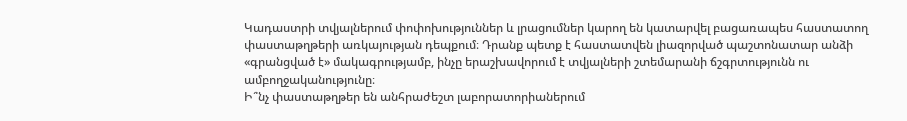Կադաստրի տվյալներում փոփոխություններ և լրացումներ կարող են կատարվել բացառապես հաստատող փաստաթղթերի առկայության դեպքում։ Դրանք պետք է հաստատվեն լիազորված պաշտոնատար անձի «գրանցված է» մակագրությամբ, ինչը երաշխավորում է տվյալների շտեմարանի ճշգրտությունն ու ամբողջականությունը։
Ի՞նչ փաստաթղթեր են անհրաժեշտ լաբորատորիաներում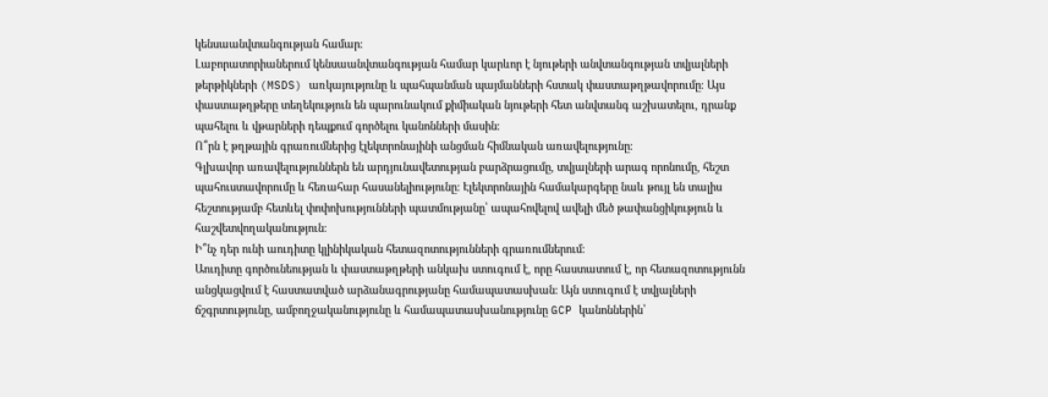կենսաանվտանգության համար։
Լաբորատորիաներում կենսաանվտանգության համար կարևոր է նյութերի անվտանգության տվյալների թերթիկների (MSDS) առկայությունը և պահպանման պայմանների հստակ փաստաթղթավորումը։ Այս փաստաթղթերը տեղեկություն են պարունակում քիմիական նյութերի հետ անվտանգ աշխատելու, դրանք պահելու և վթարների դեպքում գործելու կանոնների մասին։
Ո՞րն է թղթային գրառումներից էլեկտրոնայինի անցման հիմնական առավելությունը։
Գլխավոր առավելություններն են արդյունավետության բարձրացումը, տվյալների արագ որոնումը, հեշտ պահուստավորումը և հեռահար հասանելիությունը։ Էլեկտրոնային համակարգերը նաև թույլ են տալիս հեշտությամբ հետևել փոփոխությունների պատմությանը՝ ապահովելով ավելի մեծ թափանցիկություն և հաշվետվողականություն։
Ի՞նչ դեր ունի աուդիտը կլինիկական հետազոտությունների գրառումներում։
Աուդիտը գործունեության և փաստաթղթերի անկախ ստուգում է, որը հաստատում է, որ հետազոտությունն անցկացվում է հաստատված արձանագրությանը համապատասխան։ Այն ստուգում է տվյալների ճշգրտությունը, ամբողջականությունը և համապատասխանությունը GCP կանոններին՝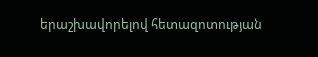երաշխավորելով հետազոտության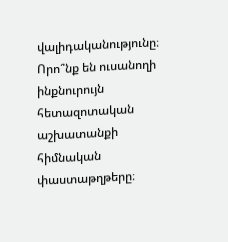վալիդականությունը։
Որո՞նք են ուսանողի ինքնուրույն հետազոտական աշխատանքի հիմնական փաստաթղթերը։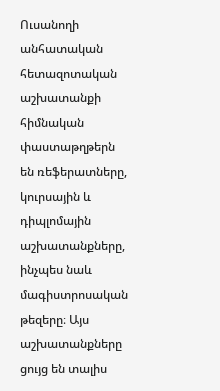Ուսանողի անհատական հետազոտական աշխատանքի հիմնական փաստաթղթերն են ռեֆերատները, կուրսային և դիպլոմային աշխատանքները, ինչպես նաև մագիստրոսական թեզերը։ Այս աշխատանքները ցույց են տալիս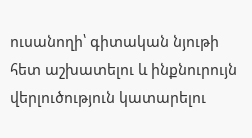ուսանողի՝ գիտական նյութի հետ աշխատելու և ինքնուրույն վերլուծություն կատարելու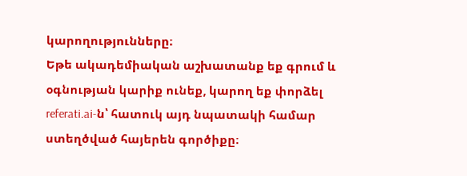կարողությունները։
Եթե ակադեմիական աշխատանք եք գրում և օգնության կարիք ունեք, կարող եք փորձել referati.ai-ն՝ հատուկ այդ նպատակի համար ստեղծված հայերեն գործիքը։